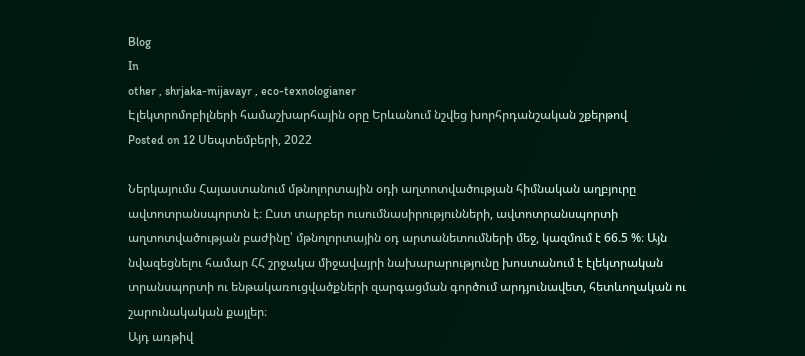Blog
In
other , shrjaka-mijavayr , eco-texnologianer
Էլեկտրոմոբիլների համաշխարհային օրը Երևանում նշվեց խորհրդանշական շքերթով
Posted on 12 Սեպտեմբերի, 2022

Ներկայումս Հայաստանում մթնոլորտային օդի աղտոտվածության հիմնական աղբյուրը ավտոտրանսպորտն է։ Ըստ տարբեր ուսումնասիրությունների, ավտոտրանսպորտի աղտոտվածության բաժինը՝ մթնոլորտային օդ արտանետումների մեջ, կազմում է 66.5 %։ Այն նվազեցնելու համար ՀՀ շրջակա միջավայրի նախարարությունը խոստանում է էլեկտրական տրանսպորտի ու ենթակառուցվածքների զարգացման գործում արդյունավետ, հետևողական ու շարունակական քայլեր։
Այդ առթիվ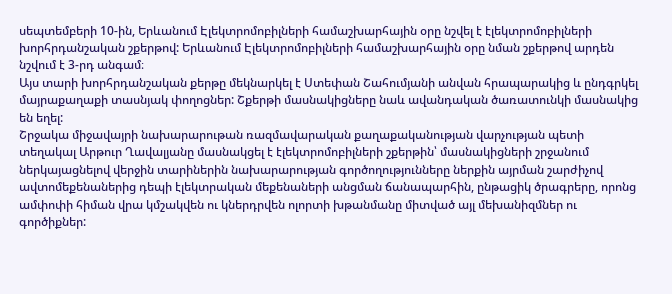սեպտեմբերի 10-ին, Երևանում Էլեկտրոմոբիլների համաշխարհային օրը նշվել է էլեկտրոմոբիլների խորհրդանշական շքերթով: Երևանում Էլեկտրոմոբիլների համաշխարհային օրը նման շքերթով արդեն նշվում է 3-րդ անգամ։
Այս տարի խորհրդանշական քերթը մեկնարկել է Ստեփան Շահումյանի անվան հրապարակից և ընդգրկել մայրաքաղաքի տասնյակ փողոցներ: Շքերթի մասնակիցները նաև ավանդական ծառատունկի մասնակից են եղել:
Շրջակա միջավայրի նախարարութան ռազմավարական քաղաքականության վարչության պետի տեղակալ Արթուր Ղավալյանը մասնակցել է էլեկտրոմոբիլների շքերթին՝ մասնակիցների շրջանում ներկայացնելով վերջին տարիներին նախարարության գործողությունները ներքին այրման շարժիչով ավտոմեքենաներից դեպի էլեկտրական մեքենաների անցման ճանապարհին, ընթացիկ ծրագրերը, որոնց ամփոփի հիման վրա կմշակվեն ու կներդրվեն ոլորտի խթանմանը միտված այլ մեխանիզմներ ու գործիքներ: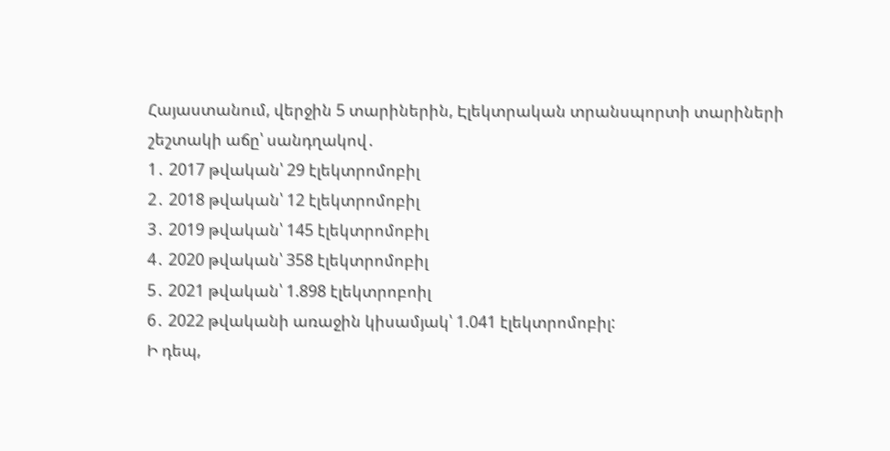Հայաստանում, վերջին 5 տարիներին, Էլեկտրական տրանսպորտի տարիների շեշտակի աճը՝ սանդղակով․
1․ 2017 թվական՝ 29 էլեկտրոմոբիլ
2․ 2018 թվական՝ 12 էլեկտրոմոբիլ
3․ 2019 թվական՝ 145 էլեկտրոմոբիլ
4․ 2020 թվական՝ 358 էլեկտրոմոբիլ
5․ 2021 թվական՝ 1.898 էլեկտրոբոիլ
6․ 2022 թվականի առաջին կիսամյակ՝ 1.041 էլեկտրոմոբիլ:
Ի դեպ,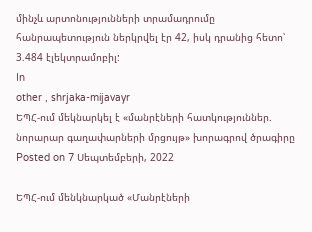մինչև արտոնությունների տրամադրումը հանրապետություն ներկրվել էր 42, իսկ դրանից հետո՝ 3.484 էլեկտրամոբիլ:
In
other , shrjaka-mijavayr
ԵՊՀ-ում մեկնարկել է «մանրէների հատկություններ. նորարար գաղափարների մրցույթ» խորագրով ծրագիրը
Posted on 7 Սեպտեմբերի, 2022

ԵՊՀ-ում մենկնարկած «Մանրէների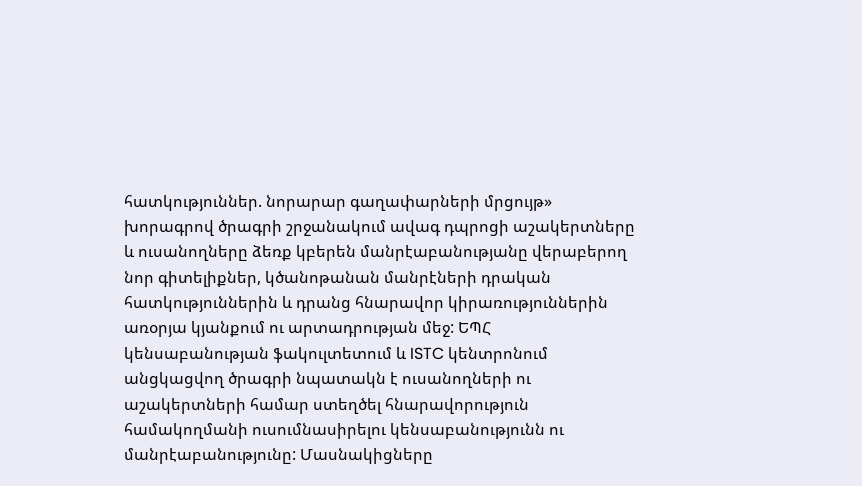հատկություններ. նորարար գաղափարների մրցույթ» խորագրով ծրագրի շրջանակում ավագ դպրոցի աշակերտները և ուսանողները ձեռք կբերեն մանրէաբանությանը վերաբերող նոր գիտելիքներ, կծանոթանան մանրէների դրական հատկություններին և դրանց հնարավոր կիրառություններին առօրյա կյանքում ու արտադրության մեջ: ԵՊՀ կենսաբանության ֆակուլտետում և ISTC կենտրոնում անցկացվող ծրագրի նպատակն է ուսանողների ու աշակերտների համար ստեղծել հնարավորություն համակողմանի ուսումնասիրելու կենսաբանությունն ու մանրէաբանությունը: Մասնակիցները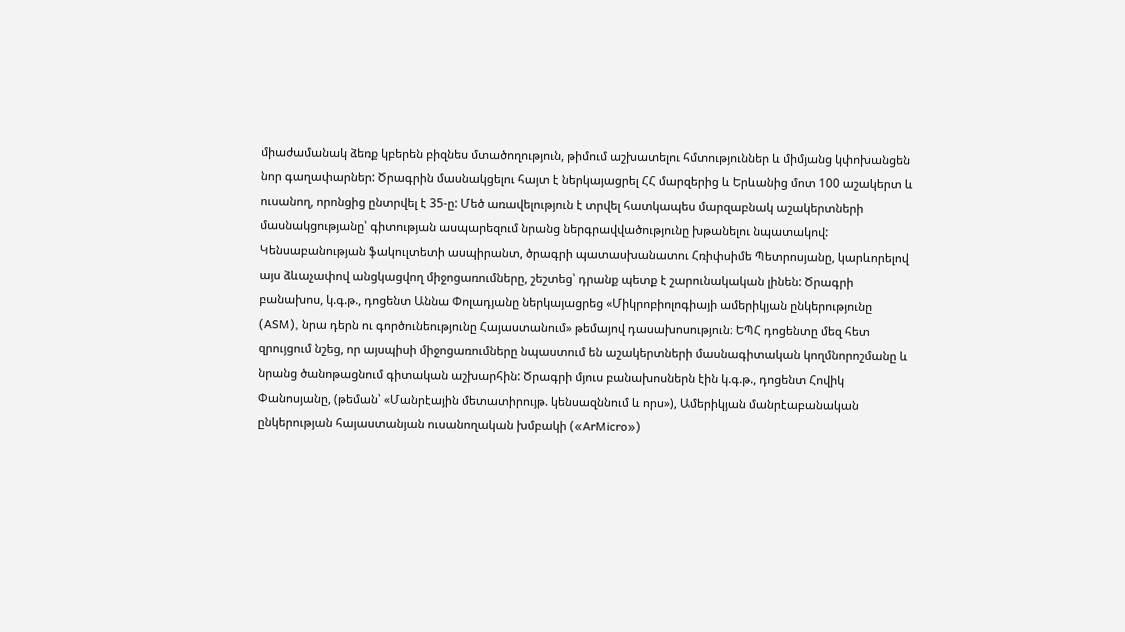միաժամանակ ձեռք կբերեն բիզնես մտածողություն, թիմում աշխատելու հմտություններ և միմյանց կփոխանցեն նոր գաղափարներ: Ծրագրին մասնակցելու հայտ է ներկայացրել ՀՀ մարզերից և Երևանից մոտ 100 աշակերտ և ուսանող, որոնցից ընտրվել է 35-ը: Մեծ առավելություն է տրվել հատկապես մարզաբնակ աշակերտների մասնակցությանը՝ գիտության ասպարեզում նրանց ներգրավվածությունը խթանելու նպատակով: Կենսաբանության ֆակուլտետի ասպիրանտ, ծրագրի պատասխանատու Հռիփսիմե Պետրոսյանը, կարևորելով այս ձևաչափով անցկացվող միջոցառումները, շեշտեց՝ դրանք պետք է շարունակական լինեն: Ծրագրի բանախոս, կ.գ.թ., դոցենտ Աննա Փոլադյանը ներկայացրեց «Միկրոբիոլոգիայի ամերիկյան ընկերությունը (ASM), նրա դերն ու գործունեությունը Հայաստանում» թեմայով դասախոսություն։ ԵՊՀ դոցենտը մեզ հետ զրույցում նշեց, որ այսպիսի միջոցառումները նպաստում են աշակերտների մասնագիտական կողմնորոշմանը և նրանց ծանոթացնում գիտական աշխարհին: Ծրագրի մյուս բանախոսներն էին կ.գ.թ., դոցենտ Հովիկ Փանոսյանը, (թեման՝ «Մանրէային մետատիրույթ. կենսազննում և որս»), Ամերիկյան մանրէաբանական ընկերության հայաստանյան ուսանողական խմբակի («ArMicro»)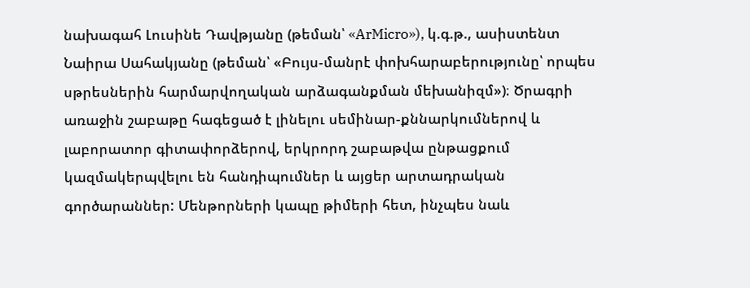նախագահ Լուսինե Դավթյանը (թեման՝ «ArMicro»), կ.գ.թ., ասիստենտ Նաիրա Սահակյանը (թեման՝ «Բույս-մանրէ փոխհարաբերությունը՝ որպես սթրեսներին հարմարվողական արձագանքման մեխանիզմ»)։ Ծրագրի առաջին շաբաթը հագեցած է լինելու սեմինար-քննարկումներով և լաբորատոր գիտափորձերով, երկրորդ շաբաթվա ընթացքում կազմակերպվելու են հանդիպումներ և այցեր արտադրական գործարաններ: Մենթորների կապը թիմերի հետ, ինչպես նաև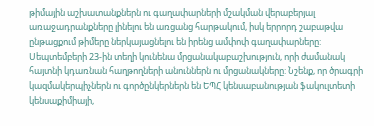թիմային աշխատանքներն ու գաղափարների մշակման վերաբերյալ առաջադրանքները լինելու են առցանց հարթակում, իսկ երրորդ շաբաթվա ընթացքում թիմերը ներկայացնելու են իրենց ամփոփ գաղափարները: Սեպտեմբերի 23-ին տեղի կունենա մրցանակաբաշխություն, որի ժամանակ հայտնի կդառնան հաղթողների անուններն ու մրցանակները: Նշենք, որ ծրագրի կազմակերպիչներն ու գործընկերներն են ԵՊՀ կենսաբանության ֆակուլտետի կենսաքիմիայի,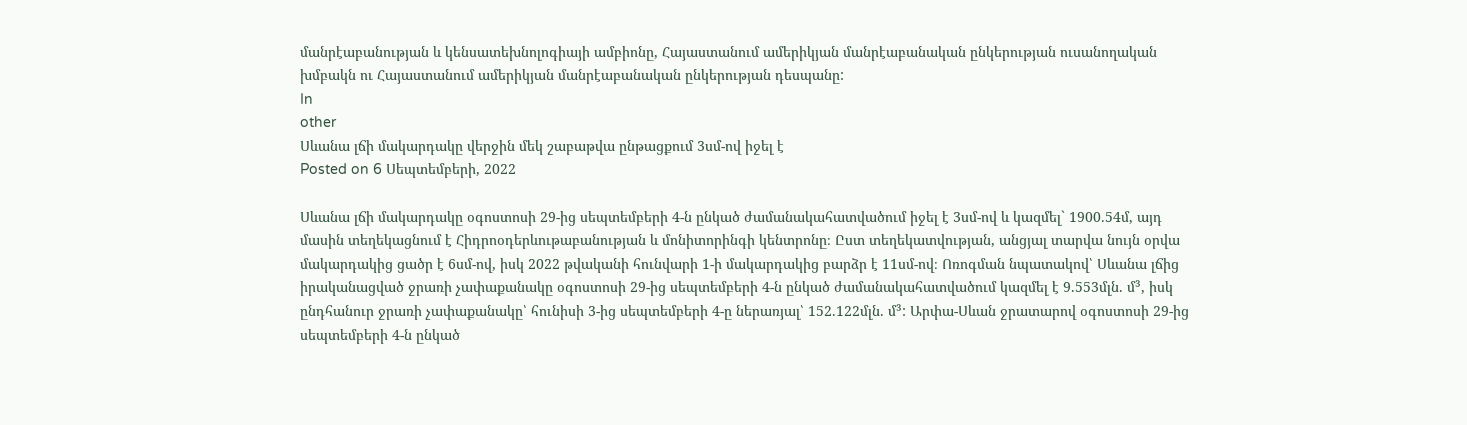մանրէաբանության և կենսատեխնոլոգիայի ամբիոնը, Հայաստանում ամերիկյան մանրէաբանական ընկերության ուսանողական խմբակն ու Հայաստանում ամերիկյան մանրէաբանական ընկերության դեսպանը:
In
other
Սևանա լճի մակարդակը վերջին մեկ շաբաթվա ընթացքում 3սմ-ով իջել է
Posted on 6 Սեպտեմբերի, 2022

Սևանա լճի մակարդակը օգոստոսի 29-ից սեպտեմբերի 4-ն ընկած ժամանակահատվածում իջել է 3սմ-ով և կազմել` 1900.54մ, այդ մասին տեղեկացնում է Հիդրոօդերևութաբանության և մոնիտորինգի կենտրոնը։ Ըստ տեղեկատվության, անցյալ տարվա նույն օրվա մակարդակից ցածր է 6սմ-ով, իսկ 2022 թվականի հունվարի 1-ի մակարդակից բարձր է 11սմ-ով։ Ոռոգման նպատակով՝ Սևանա լճից իրականացված ջրառի չափաքանակը օգոստոսի 29-ից սեպտեմբերի 4-ն ընկած ժամանակահատվածում կազմել է 9.553մլն. մ³, իսկ ընդհանուր ջրառի չափաքանակը՝ հունիսի 3-ից սեպտեմբերի 4-ը ներառյալ՝ 152.122մլն. մ³: Արփա-Սևան ջրատարով օգոստոսի 29-ից սեպտեմբերի 4-ն ընկած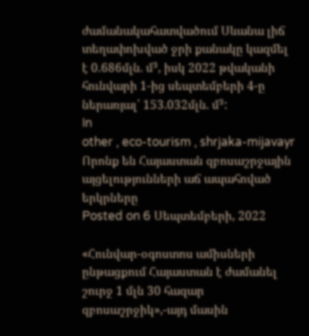ժամանակահատվածում Սևանա լիճ տեղափոխված ջրի քանակը կազմել է 0.686մլն. մ³, իսկ 2022 թվականի հունվարի 1-ից սեպտեմբերի 4-ը ներառյալ՝ 153.032մլն. մ³:
In
other , eco-tourism , shrjaka-mijavayr
Որոնք են Հայաստան զբոսաշրջային այցելությունների աճ ապահոված երկրները
Posted on 6 Սեպտեմբերի, 2022

«Հունվար-օգոստոս ամիսների ընթացքում Հայաստան է ժամանել շուրջ 1 մլն 30 հազար զբոսաշրջիկ»,-այդ մասին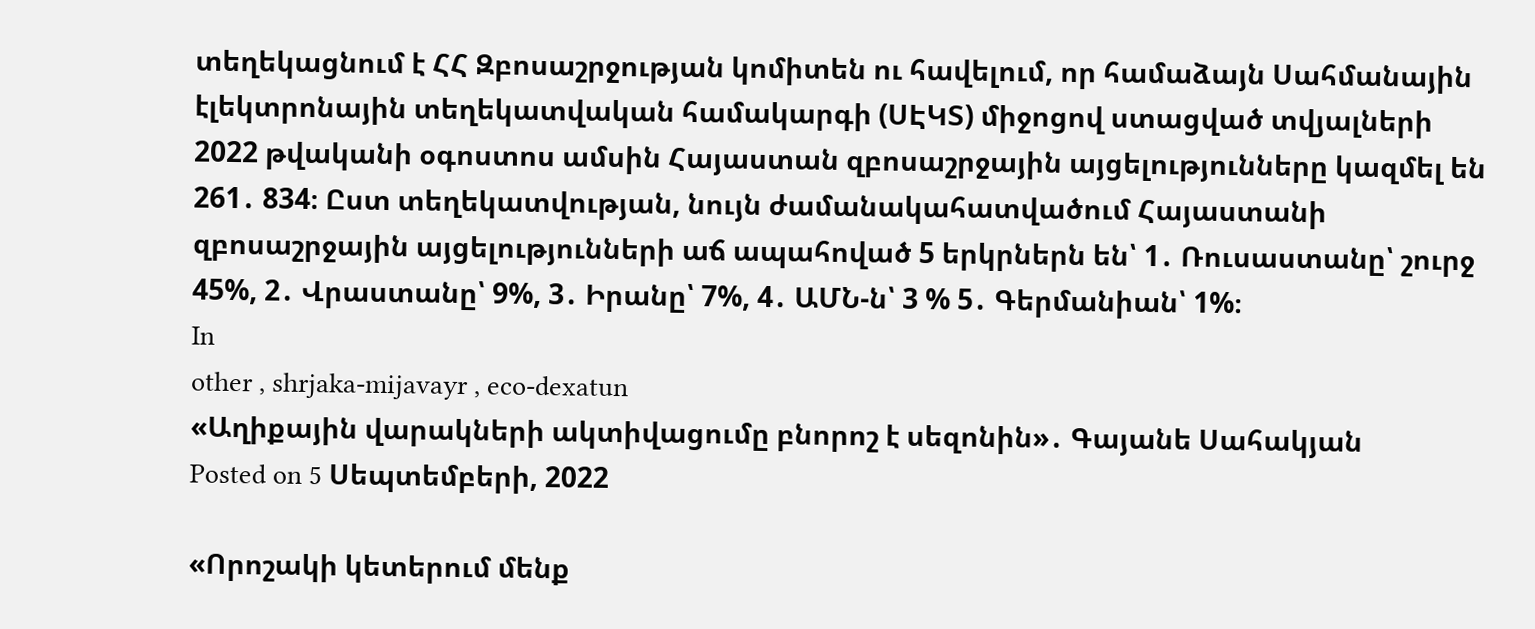տեղեկացնում է ՀՀ Զբոսաշրջության կոմիտեն ու հավելում, որ համաձայն Սահմանային էլեկտրոնային տեղեկատվական համակարգի (ՍԷԿՏ) միջոցով ստացված տվյալների 2022 թվականի օգոստոս ամսին Հայաստան զբոսաշրջային այցելությունները կազմել են 261․ 834։ Ըստ տեղեկատվության, նույն ժամանակահատվածում Հայաստանի զբոսաշրջային այցելությունների աճ ապահոված 5 երկրներն են՝ 1․ Ռուսաստանը՝ շուրջ 45%, 2․ Վրաստանը՝ 9%, 3․ Իրանը՝ 7%, 4․ ԱՄՆ-ն՝ 3 % 5․ Գերմանիան՝ 1%։
In
other , shrjaka-mijavayr , eco-dexatun
«Աղիքային վարակների ակտիվացումը բնորոշ է սեզոնին»․ Գայանե Սահակյան
Posted on 5 Սեպտեմբերի, 2022

«Որոշակի կետերում մենք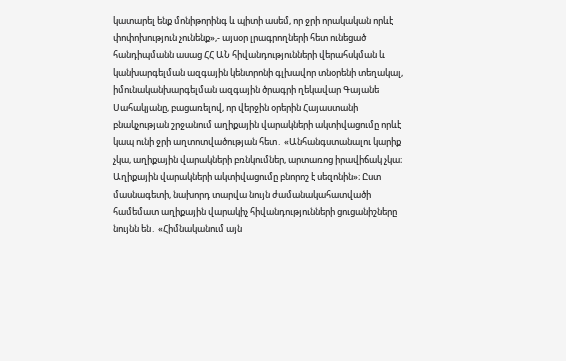կատարել ենք մոնիթորինգ և պիտի ասեմ, որ ջրի որակական որևէ փոփոխություն չունենք»,- այսօր լրագրողների հետ ունեցած հանդիպմանն ասաց ՀՀ ԱՆ հիվանդությունների վերահսկման և կանխարգելման ազգային կենտրոնի գլխավոր տնօրենի տեղակալ, իմունականխարգելման ազգային ծրագրի ղեկավար Գայանե Սահակյանը, բացառելով, որ վերջին օրերին Հայաստանի բնակչության շրջանում աղիքային վարակների ակտիվացումը որևէ կապ ունի ջրի աղտոտվածության հետ․ «Անհանգստանալու կարիք չկա, աղիքային վարակների բռնկումներ, արտառոց իրավիճակ չկա։ Աղիքային վարակների ակտիվացումը բնորոշ է սեզոնին»։ Ըստ մասնագետի, նախորդ տարվա նույն ժամանակահատվածի համեմատ աղիքային վարակիչ հիվանդությունների ցուցանիշները նույնն են․ «Հիմնականում այն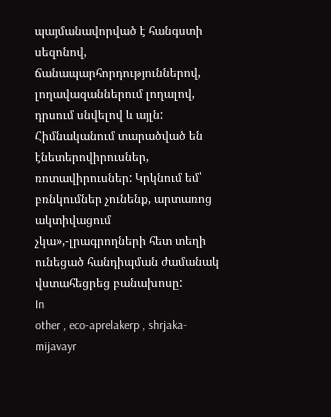պայմանավորված է հանգստի սեզոնով, ճանապարհորդություններով, լողավազաններում լողալով, դրսում սնվելով և այլն: Հիմնականում տարածված են էնետերովիրուսներ, ռոտավիրուսներ: Կրկնում եմ՝ բռնկումներ չունենք, արտառոց ակտիվացում չկա»,-լրագրողների հետ տեղի ունեցած հանդիպման ժամանակ վստահեցրեց բանախոսը:
In
other , eco-aprelakerp , shrjaka-mijavayr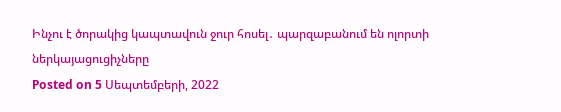Ինչու է ծորակից կապտավուն ջուր հոսել․ պարզաբանում են ոլորտի ներկայացուցիչները
Posted on 5 Սեպտեմբերի, 2022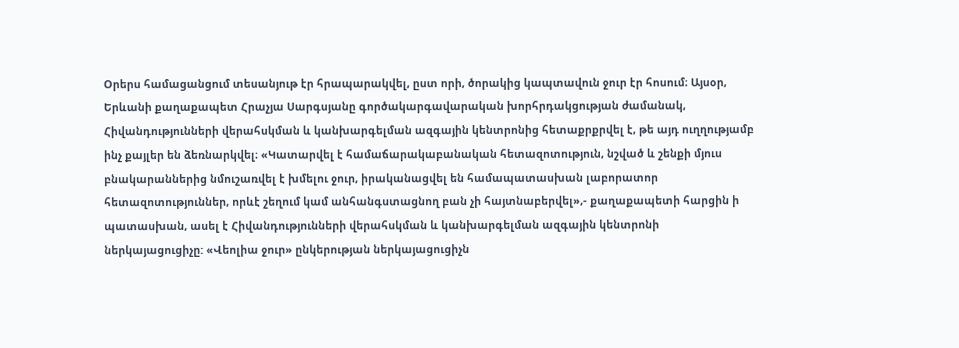Օրերս համացանցում տեսանյութ էր հրապարակվել, ըստ որի, ծորակից կապտավուն ջուր էր հոսում։ Այսօր, Երևանի քաղաքապետ Հրաչյա Սարգսյանը գործակարգավարական խորհրդակցության ժամանակ, Հիվանդությունների վերահսկման և կանխարգելման ազգային կենտրոնից հետաքրքրվել է, թե այդ ուղղությամբ ինչ քայլեր են ձեռնարկվել։ «Կատարվել է համաճարակաբանական հետազոտություն, նշված և շենքի մյուս բնակարաններից նմուշառվել է խմելու ջուր, իրականացվել են համապատասխան լաբորատոր հետազոտություններ, որևէ շեղում կամ անհանգստացնող բան չի հայտնաբերվել»,- քաղաքապետի հարցին ի պատասխան, ասել է Հիվանդությունների վերահսկման և կանխարգելման ազգային կենտրոնի ներկայացուցիչը: «Վեոլիա ջուր» ընկերության ներկայացուցիչն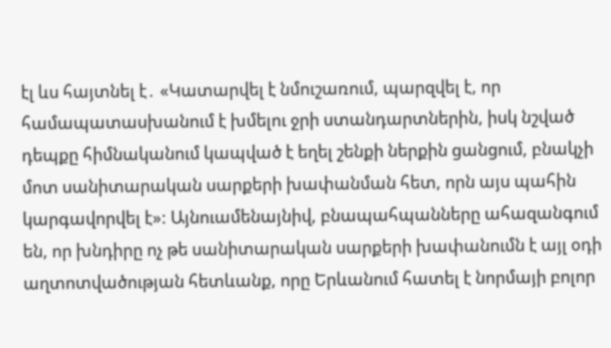էլ ևս հայտնել է․ «Կատարվել է նմուշառում, պարզվել է, որ համապատասխանում է խմելու ջրի ստանդարտներին, իսկ նշված դեպքը հիմնականում կապված է եղել շենքի ներքին ցանցում, բնակչի մոտ սանիտարական սարքերի խափանման հետ, որն այս պահին կարգավորվել է»: Այնուամենայնիվ, բնապահպանները ահազանգում են, որ խնդիրը ոչ թե սանիտարական սարքերի խափանումն է այլ օդի աղտոտվածության հետևանք, որը Երևանում հատել է նորմայի բոլոր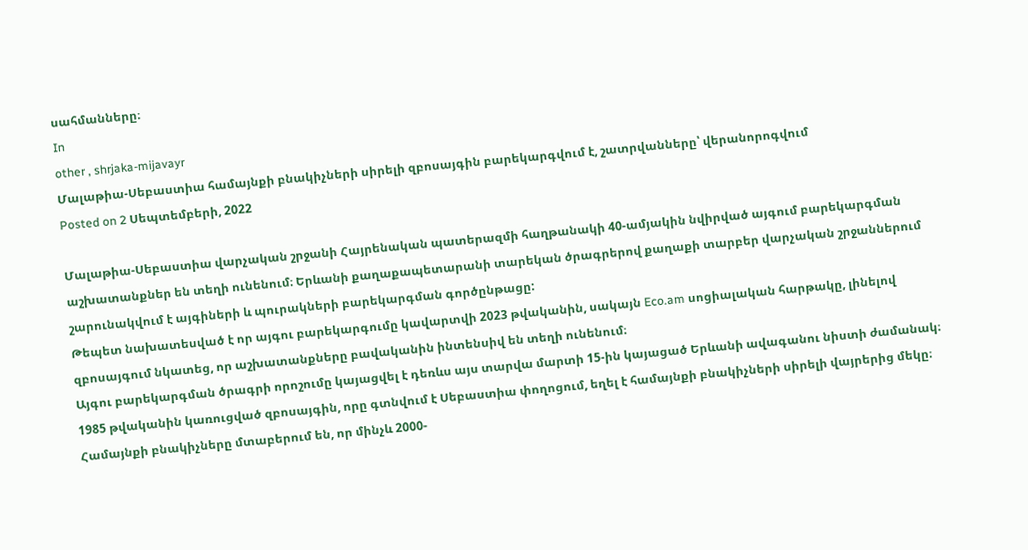սահմանները։
In
other , shrjaka-mijavayr
Մալաթիա-Սեբաստիա համայնքի բնակիչների սիրելի զբոսայգին բարեկարգվում է, շատրվանները՝ վերանորոգվում
Posted on 2 Սեպտեմբերի, 2022

Մալաթիա-Սեբաստիա վարչական շրջանի Հայրենական պատերազմի հաղթանակի 40-ամյակին նվիրված այգում բարեկարգման աշխատանքներ են տեղի ունենում։ Երևանի քաղաքապետարանի տարեկան ծրագրերով քաղաքի տարբեր վարչական շրջաններում շարունակվում է այգիների և պուրակների բարեկարգման գործընթացը:
Թեպետ նախատեսված է որ այգու բարեկարգումը կավարտվի 2023 թվականին, սակայն Eco.am սոցիալական հարթակը, լինելով զբոսայգում նկատեց, որ աշխատանքները բավականին ինտենսիվ են տեղի ունենում։
Այգու բարեկարգման ծրագրի որոշումը կայացվել է դեռևս այս տարվա մարտի 15-ին կայացած Երևանի ավագանու նիստի ժամանակ։
1985 թվականին կառուցված զբոսայգին, որը գտնվում է Սեբաստիա փողոցում, եղել է համայնքի բնակիչների սիրելի վայրերից մեկը։ Համայնքի բնակիչները մտաբերում են, որ մինչև 2000-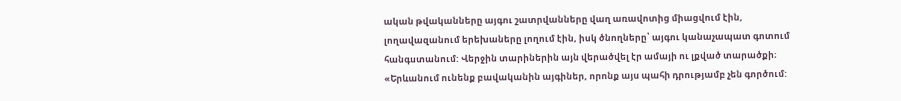ական թվականները այգու շատրվանները վաղ առավոտից միացվում էին, լողավազանում երեխաները լողում էին, իսկ ծնողները՝ այգու կանաչապատ գոտում հանգստանում: Վերջին տարիներին այն վերածվել էր ամայի ու լքված տարածքի։
«Երևանում ունենք բավականին այգիներ, որոնք այս պահի դրությամբ չեն գործում: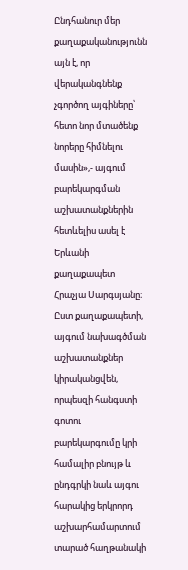Ընդհանուր մեր քաղաքականությունն այն է, որ վերականգնենք չգործող այգիները՝ հետո նոր մտածենք նորերը հիմնելու մասին»,- այգում բարեկարգման աշխատանքներին հետևելիս ասել է Երևանի քաղաքապետ Հրաչյա Սարգսյանը։
Ըստ քաղաքապետի, այգում նախագծման աշխատանքներ կիրականցվեն, որպեսզի հանգստի գոտու բարեկարգումը կրի համալիր բնույթ և ընդգրկի նաև այգու հարակից երկրորդ աշխարհամարտում տարած հաղթանակի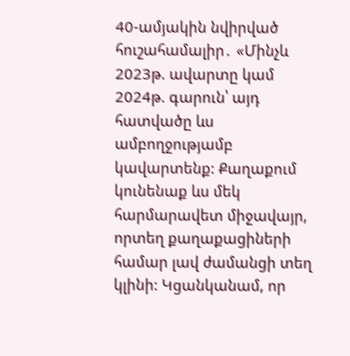40-ամյակին նվիրված հուշահամալիր․ «Մինչև 2023թ. ավարտը կամ 2024թ. գարուն՝ այդ հատվածը ևս ամբողջությամբ կավարտենք: Քաղաքում կունենաք ևս մեկ հարմարավետ միջավայր, որտեղ քաղաքացիների համար լավ ժամանցի տեղ կլինի: Կցանկանամ, որ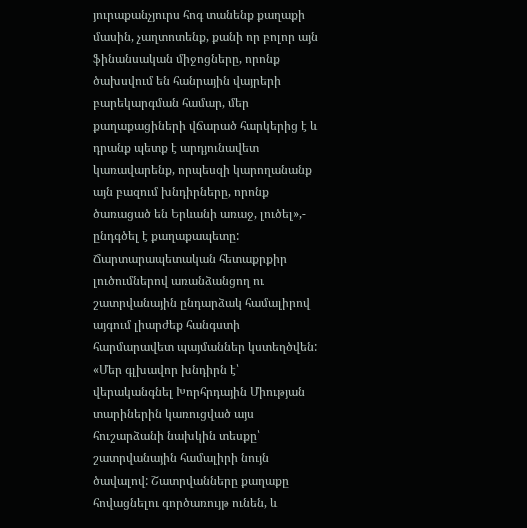յուրաքանչյուրս հոգ տանենք քաղաքի մասին, չաղտոտենք, քանի որ բոլոր այն ֆինանսական միջոցները, որոնք ծախսվում են հանրային վայրերի բարեկարգման համար, մեր քաղաքացիների վճարած հարկերից է և դրանք պետք է արդյունավետ կառավարենք, որպեսզի կարողանանք այն բազում խնդիրները, որոնք ծառացած են Երևանի առաջ, լուծել»,- ընդգծել է քաղաքապետը:
Ճարտարապետական հետաքրքիր լուծումներով առանձանցող ու շատրվանային ընդարձակ համալիրով այգում լիարժեք հանգստի հարմարավետ պայմաններ կստեղծվեն:
«Մեր գլխավոր խնդիրն է՝ վերականգնել Խորհրդային Միության տարիներին կառուցված այս հուշարձանի նախկին տեսքը՝ շատրվանային համալիրի նույն ծավալով: Շատրվանները քաղաքը հովացնելու գործառույթ ունեն, և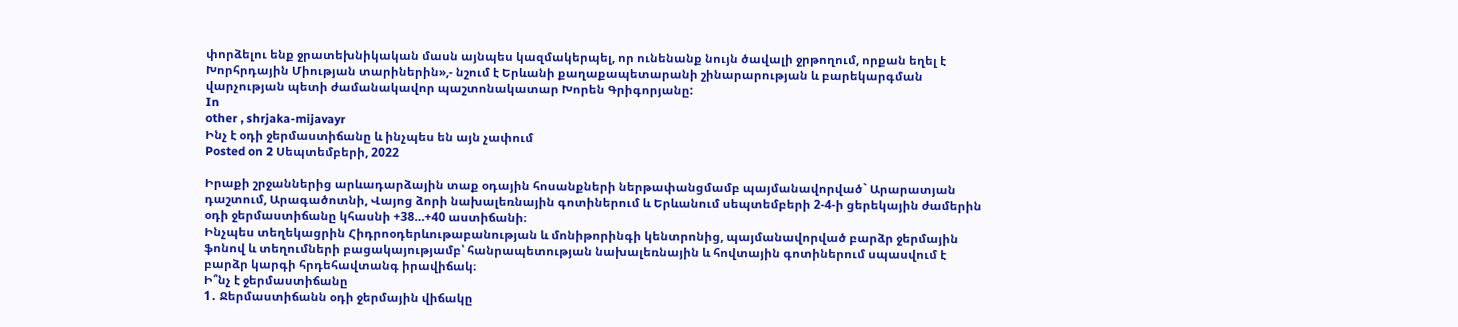փորձելու ենք ջրատեխնիկական մասն այնպես կազմակերպել, որ ունենանք նույն ծավալի ջրթողում, որքան եղել է Խորհրդային Միության տարիներին»,- նշում է Երևանի քաղաքապետարանի շինարարության և բարեկարգման վարչության պետի ժամանակավոր պաշտոնակատար Խորեն Գրիգորյանը:
In
other , shrjaka-mijavayr
Ինչ է օդի ջերմաստիճանը և ինչպես են այն չափում
Posted on 2 Սեպտեմբերի, 2022

Իրաքի շրջաններից արևադարձային տաք օդային հոսանքների ներթափանցմամբ պայմանավորված` Արարատյան դաշտում, Արագածոտնի, Վայոց ձորի նախալեռնային գոտիներում և Երևանում սեպտեմբերի 2-4-ի ցերեկային ժամերին օդի ջերմաստիճանը կհասնի +38…+40 աստիճանի։
Ինչպես տեղեկացրին Հիդրոօդերևութաբանության և մոնիթորինգի կենտրոնից, պայմանավորված բարձր ջերմային ֆոնով և տեղումների բացակայությամբ՝ հանրապետության նախալեռնային և հովտային գոտիներում սպասվում է բարձր կարգի հրդեհավտանգ իրավիճակ։
Ի՞նչ է ջերմաստիճանը
1․ Ջերմաստիճանն օդի ջերմային վիճակը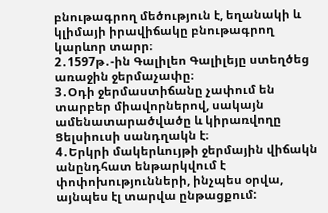բնութագրող մեծություն է, եղանակի և կլիմայի իրավիճակը բնութագրող կարևոր տարր։
2․1597թ․-ին Գալիլեո Գալիլեյը ստեղծեց առաջին ջերմաչափը։
3․Օդի ջերմաստիճանը չափում են տարբեր միավորներով, սակայն ամենատարածվածը և կիրառվողը Ցելսիուսի սանդղակն է։
4․Երկրի մակերևույթի ջերմային վիճակն անընդհատ ենթարկվում է փոփոխությունների, ինչպես օրվա, այնպես էլ տարվա ընթացքում: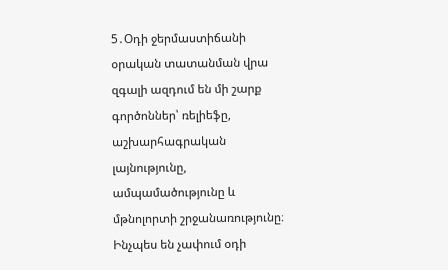5․Օդի ջերմաստիճանի օրական տատանման վրա զգալի ազդում են մի շարք գործոններ՝ ռելիեֆը, աշխարհագրական լայնությունը, ամպամածությունը և մթնոլորտի շրջանառությունը։
Ինչպես են չափում օդի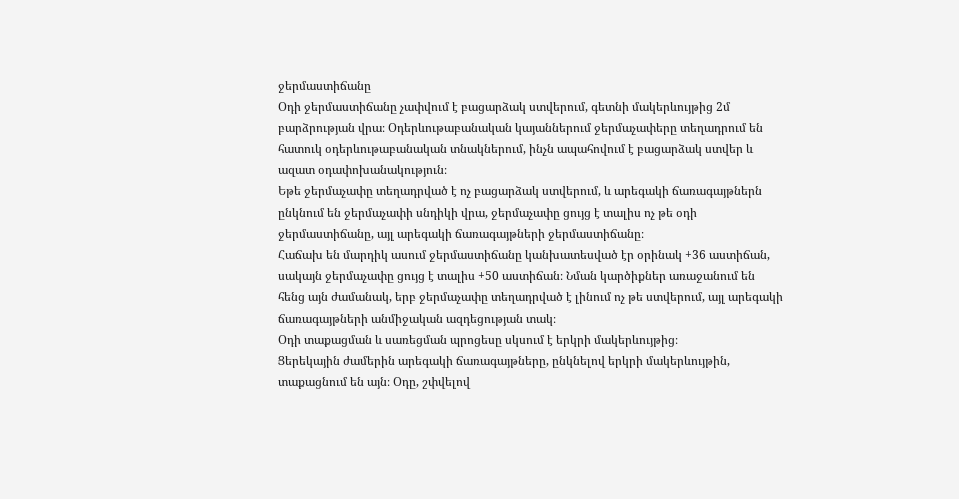ջերմաստիճանը
Օդի ջերմաստիճանը չափվում է բացարձակ ստվերում, գետնի մակերևույթից 2մ բարձրության վրա։ Օդերևութաբանական կայաններում ջերմաչափերը տեղադրում են հատուկ օդերևութաբանական տնակներում, ինչն ապահովում է բացարձակ ստվեր և ազատ օդափոխանակություն։
Եթե ջերմաչափը տեղադրված է ոչ բացարձակ ստվերում, և արեգակի ճառագայթներն ընկնում են ջերմաչափի սնդիկի վրա, ջերմաչափը ցույց է տալիս ոչ թե օդի ջերմաստիճանը, այլ արեգակի ճառագայթների ջերմաստիճանը։
Հաճախ են մարդիկ ասում ջերմաստիճանը կանխատեսված էր օրինակ +36 աստիճան, սակայն ջերմաչափը ցույց է տալիս +50 աստիճան։ Նման կարծիքներ առաջանում են հենց այն ժամանակ, երբ ջերմաչափը տեղադրված է լինում ոչ թե ստվերում, այլ արեգակի ճառագայթների անմիջական ազդեցության տակ։
Օդի տաքացման և սառեցման պրոցեսը սկսում է երկրի մակերևույթից։
Ցերեկային ժամերին արեգակի ճառագայթները, ընկնելով երկրի մակերևույթին, տաքացնում են այն։ Օդը, շփվելով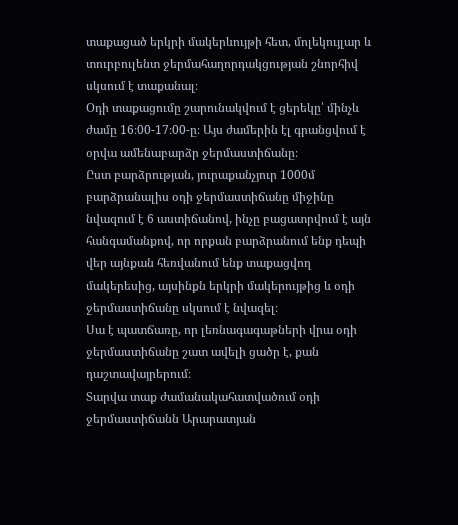տաքացած երկրի մակերևույթի հետ, մոլեկույլար և տուրբուլենտ ջերմահաղորդակցության շնորհիվ սկսում է տաքանալ։
Օդի տաքացումը շարունակվում է ցերեկը՝ մինչև ժամը 16։00-17։00-ը։ Այս ժամերին էլ գրանցվում է օրվա ամենաբարձր ջերմաստիճանը։
Ըստ բարձրության, յուրաքանչյուր 1000մ բարձրանալիս օդի ջերմաստիճանը միջինը նվազում է 6 աստիճանով, ինչը բացատրվում է այն հանգամանքով, որ որքան բարձրանում ենք դեպի վեր այնքան հեռվանում ենք տաքացվող մակերեսից, այսինքն երկրի մակերույթից և օդի ջերմաստիճանը սկսում է նվազել։
Սա է պատճառը, որ լեռնագագաթների վրա օդի ջերմաստիճանը շատ ավելի ցածր է, քան դաշտավայրերում։
Տարվա տաք ժամանակահատվածում օդի ջերմաստիճանն Արարատյան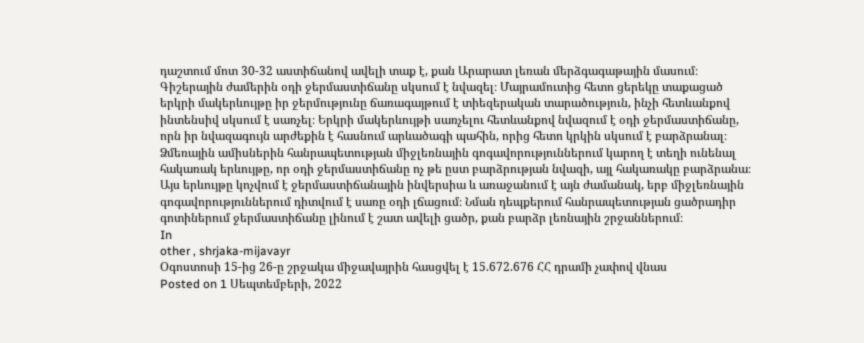դաշտում մոտ 30-32 աստիճանով ավելի տաք է, քան Արարատ լեռան մերձգագաթային մասում։
Գիշերային ժամերին օդի ջերմաստիճանը սկսում է նվազել։ Մայրամուտից հետո ցերեկը տաքացած երկրի մակերևույթը իր ջերմությունը ճառագայթում է տիեզերական տարածություն, ինչի հետևանքով ինտենսիվ սկսում է սառչել։ Երկրի մակերևույթի սառչելու հետևանքով նվազում է օդի ջերմաստիճանը, որն իր նվազագույն արժեքին է հասնում արևածագի պահին, որից հետո կրկին սկսում է բարձրանալ։
Ձմեռային ամիսներին հանրապետության միջլեռնային գոգավորություններում կարող է տեղի ունենալ հակառակ երևույթը, որ օդի ջերմաստիճանը ոչ թե ըստ բարձրության նվազի, այլ հակառակը բարձրանա։ Այս երևույթը կոչվում է ջերմաստիճանային ինվերսիա և առաջանում է այն ժամանակ, երբ միջլեռնային գոգավորություններում դիտվում է սառը օդի լճացում։ Նման դեպքերում հանրապետության ցածրադիր գոտիներում ջերմաստիճանը լինում է շատ ավելի ցածր, քան բարձր լեռնային շրջաններում։
In
other , shrjaka-mijavayr
Օգոստոսի 15-ից 26-ը շրջակա միջավայրին հասցվել է 15.672.676 ՀՀ դրամի չափով վնաս
Posted on 1 Սեպտեմբերի, 2022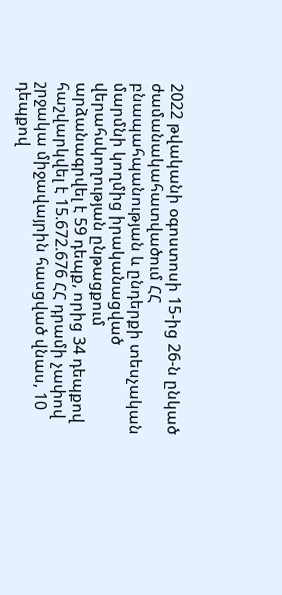2022 թվականի օգոստոսի 15-ից 26-ն ընկած ժամանակահատվածում ՀՀ բնապահպանության և ընդերքի տեսչական մարմնի կողմից իրականացված վերահսկողության ընթացքում արձանագրվել է 59 դեպք, որից 34 դեպքով հաշվարկվել է 15.672.676 ՀՀ դրամի չափով շրջակա միջավայրին հասցված վնաս, 10 դեպքով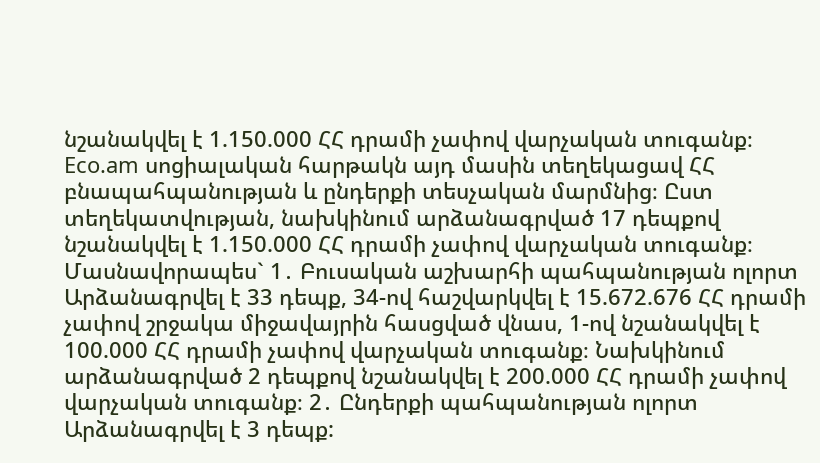նշանակվել է 1.150.000 ՀՀ դրամի չափով վարչական տուգանք։ Eco.am սոցիալական հարթակն այդ մասին տեղեկացավ ՀՀ բնապահպանության և ընդերքի տեսչական մարմնից։ Ըստ տեղեկատվության, նախկինում արձանագրված 17 դեպքով նշանակվել է 1.150.000 ՀՀ դրամի չափով վարչական տուգանք։ Մասնավորապես` 1․ Բուսական աշխարհի պահպանության ոլորտ Արձանագրվել է 33 դեպք, 34-ով հաշվարկվել է 15.672.676 ՀՀ դրամի չափով շրջակա միջավայրին հասցված վնաս, 1-ով նշանակվել է 100.000 ՀՀ դրամի չափով վարչական տուգանք։ Նախկինում արձանագրված 2 դեպքով նշանակվել է 200.000 ՀՀ դրամի չափով վարչական տուգանք։ 2․ Ընդերքի պահպանության ոլորտ Արձանագրվել է 3 դեպք: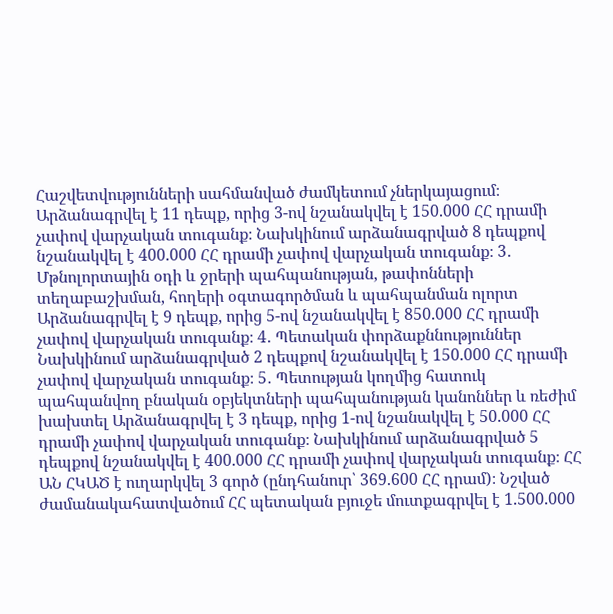Հաշվետվությունների սահմանված ժամկետում չներկայացում։ Արձանագրվել է 11 դեպք, որից 3-ով նշանակվել է 150.000 ՀՀ դրամի չափով վարչական տուգանք։ Նախկինում արձանագրված 8 դեպքով նշանակվել է 400.000 ՀՀ դրամի չափով վարչական տուգանք։ 3․ Մթնոլորտային օդի և ջրերի պահպանության, թափոնների տեղաբաշխման, հողերի օգտագործման և պահպանման ոլորտ Արձանագրվել է 9 դեպք, որից 5-ով նշանակվել է 850.000 ՀՀ դրամի չափով վարչական տուգանք։ 4․ Պետական փորձաքննություններ Նախկինում արձանագրված 2 դեպքով նշանակվել է 150.000 ՀՀ դրամի չափով վարչական տուգանք։ 5․ Պետության կողմից հատուկ պահպանվող բնական օբյեկտների պահպանության կանոններ և ռեժիմ խախտել Արձանագրվել է 3 դեպք, որից 1-ով նշանակվել է 50.000 ՀՀ դրամի չափով վարչական տուգանք։ Նախկինում արձանագրված 5 դեպքով նշանակվել է 400.000 ՀՀ դրամի չափով վարչական տուգանք։ ՀՀ ԱՆ ՀԿԱԾ է ուղարկվել 3 գործ (ընդհանուր՝ 369.600 ՀՀ դրամ)։ Նշված ժամանակահատվածում ՀՀ պետական բյուջե մուտքագրվել է 1.500.000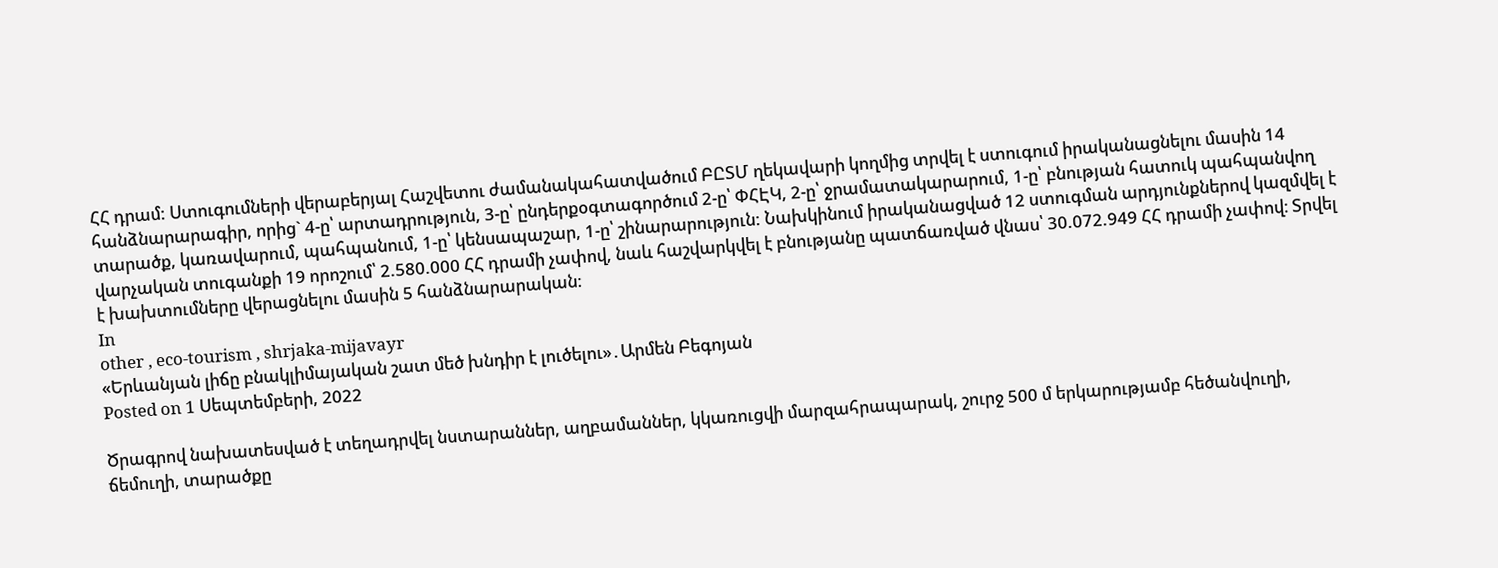ՀՀ դրամ: Ստուգումների վերաբերյալ Հաշվետու ժամանակահատվածում ԲԸՏՄ ղեկավարի կողմից տրվել է ստուգում իրականացնելու մասին 14 հանձնարարագիր, որից` 4-ը՝ արտադրություն, 3-ը՝ ընդերքօգտագործում 2-ը՝ ՓՀԷԿ, 2-ը՝ ջրամատակարարում, 1-ը՝ բնության հատուկ պահպանվող տարածք, կառավարում, պահպանում, 1-ը՝ կենսապաշար, 1-ը՝ շինարարություն: Նախկինում իրականացված 12 ստուգման արդյունքներով կազմվել է վարչական տուգանքի 19 որոշում՝ 2.580.000 ՀՀ դրամի չափով, նաև հաշվարկվել է բնությանը պատճառված վնաս՝ 30.072.949 ՀՀ դրամի չափով։ Տրվել է խախտումները վերացնելու մասին 5 հանձնարարական։
In
other , eco-tourism , shrjaka-mijavayr
«Երևանյան լիճը բնակլիմայական շատ մեծ խնդիր է լուծելու»․Արմեն Բեգոյան
Posted on 1 Սեպտեմբերի, 2022

Ծրագրով նախատեսված է տեղադրվել նստարաններ, աղբամաններ, կկառուցվի մարզահրապարակ, շուրջ 500 մ երկարությամբ հեծանվուղի, ճեմուղի, տարածքը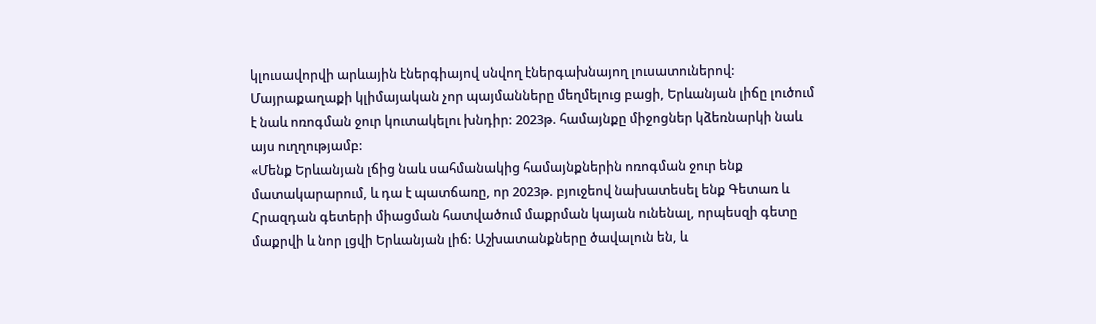կլուսավորվի արևային էներգիայով սնվող էներգախնայող լուսատուներով:
Մայրաքաղաքի կլիմայական չոր պայմանները մեղմելուց բացի, Երևանյան լիճը լուծում է նաև ոռոգման ջուր կուտակելու խնդիր: 2023թ. համայնքը միջոցներ կձեռնարկի նաև այս ուղղությամբ:
«Մենք Երևանյան լճից նաև սահմանակից համայնքներին ոռոգման ջուր ենք մատակարարում, և դա է պատճառը, որ 2023թ. բյուջեով նախատեսել ենք Գետառ և Հրազդան գետերի միացման հատվածում մաքրման կայան ունենալ, որպեսզի գետը մաքրվի և նոր լցվի Երևանյան լիճ: Աշխատանքները ծավալուն են, և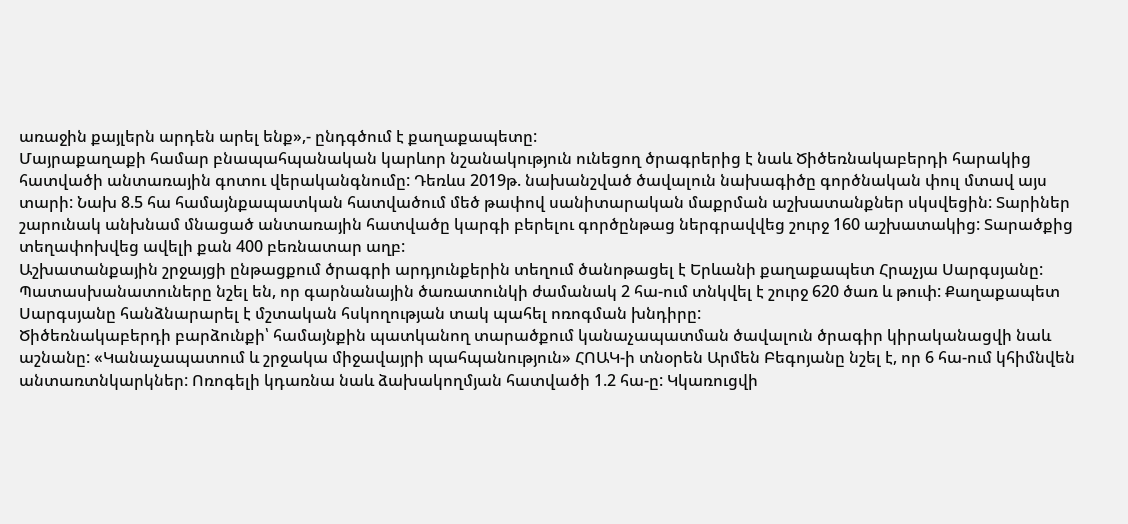առաջին քայլերն արդեն արել ենք»,- ընդգծում է քաղաքապետը:
Մայրաքաղաքի համար բնապահպանական կարևոր նշանակություն ունեցող ծրագրերից է նաև Ծիծեռնակաբերդի հարակից հատվածի անտառային գոտու վերականգնումը: Դեռևս 2019թ. նախանշված ծավալուն նախագիծը գործնական փուլ մտավ այս տարի: Նախ 8.5 հա համայնքապատկան հատվածում մեծ թափով սանիտարական մաքրման աշխատանքներ սկսվեցին: Տարիներ շարունակ անխնամ մնացած անտառային հատվածը կարգի բերելու գործընթաց ներգրավվեց շուրջ 160 աշխատակից: Տարածքից տեղափոխվեց ավելի քան 400 բեռնատար աղբ:
Աշխատանքային շրջայցի ընթացքում ծրագրի արդյունքերին տեղում ծանոթացել է Երևանի քաղաքապետ Հրաչյա Սարգսյանը: Պատասխանատուները նշել են, որ գարնանային ծառատունկի ժամանակ 2 հա-ում տնկվել է շուրջ 620 ծառ և թուփ: Քաղաքապետ Սարգսյանը հանձնարարել է մշտական հսկողության տակ պահել ոռոգման խնդիրը:
Ծիծեռնակաբերդի բարձունքի՝ համայնքին պատկանող տարածքում կանաչապատման ծավալուն ծրագիր կիրականացվի նաև աշնանը: «Կանաչապատում և շրջակա միջավայրի պահպանություն» ՀՈԱԿ-ի տնօրեն Արմեն Բեգոյանը նշել է, որ 6 հա-ում կհիմնվեն անտառտնկարկներ: Ոռոգելի կդառնա նաև ձախակողմյան հատվածի 1.2 հա-ը: Կկառուցվի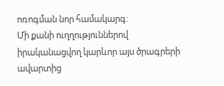ոռոգման նոր համակարգ:
Մի քանի ուղղություններով իրականացվող կարևոր այս ծրագրերի ավարտից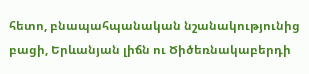հետո, բնապահպանական նշանակությունից բացի, Երևանյան լիճն ու Ծիծեռնակաբերդի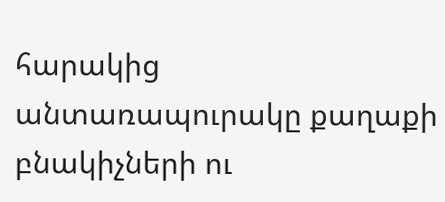հարակից անտառապուրակը քաղաքի բնակիչների ու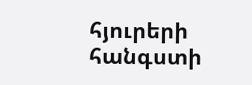հյուրերի հանգստի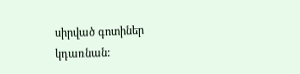սիրված գոտիներ կդառնան: